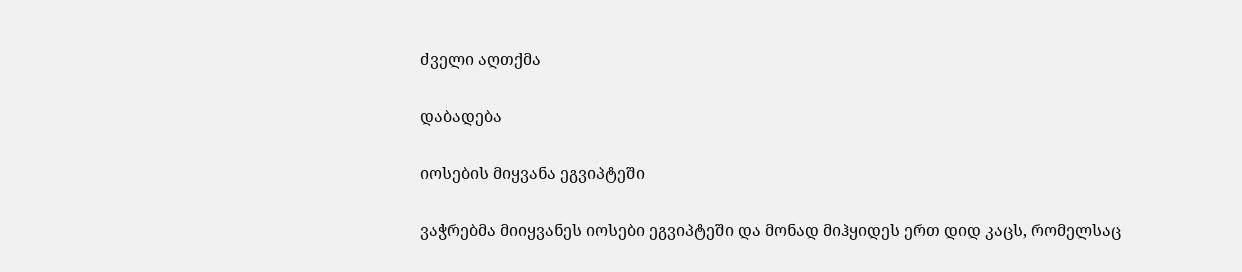ძველი აღთქმა

დაბადება

იოსების მიყვანა ეგვიპტეში

ვაჭრებმა მიიყვანეს იოსები ეგვიპტეში და მონად მიჰყიდეს ერთ დიდ კაცს, რომელსაც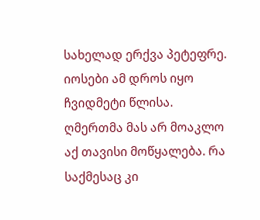სახელად ერქვა პეტეფრე. იოსები ამ დროს იყო ჩვიდმეტი წლისა. ღმერთმა მას არ მოაკლო აქ თავისი მოწყალება. რა საქმესაც კი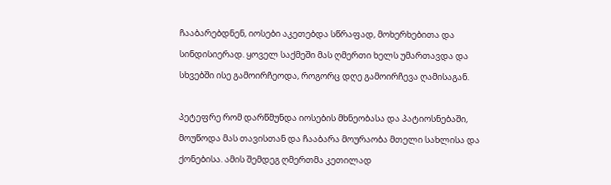ჩააბარებდნენ, იოსები აკეთებდა სწრაფად, მოხერხებითა და სინდისიერად. ყოველ საქმეში მას ღმერთი ხელს უმართავდა და სხვებში ისე გამოირჩეოდა, როგორც დღე გამოირჩევა ღამისაგან.

პეტეფრე რომ დარწმუნდა იოსების მხნეობასა და პატიოსნებაში, მოუწოდა მას თავისთან და ჩააბარა მოურაობა მთელი სახლისა და ქონებისა. ამის შემდეგ ღმერთმა კეთილად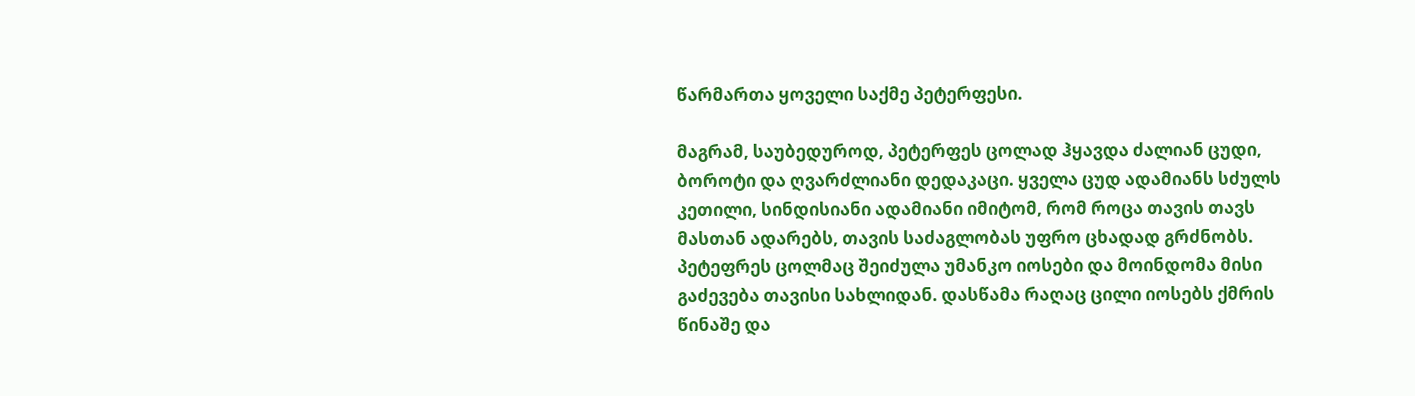წარმართა ყოველი საქმე პეტერფესი.

მაგრამ, საუბედუროდ, პეტერფეს ცოლად ჰყავდა ძალიან ცუდი, ბოროტი და ღვარძლიანი დედაკაცი. ყველა ცუდ ადამიანს სძულს კეთილი, სინდისიანი ადამიანი იმიტომ, რომ როცა თავის თავს მასთან ადარებს, თავის საძაგლობას უფრო ცხადად გრძნობს. პეტეფრეს ცოლმაც შეიძულა უმანკო იოსები და მოინდომა მისი გაძევება თავისი სახლიდან. დასწამა რაღაც ცილი იოსებს ქმრის წინაშე და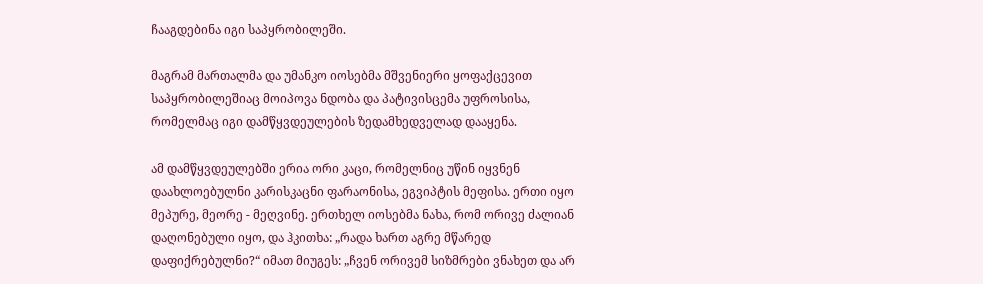ჩააგდებინა იგი საპყრობილეში.

მაგრამ მართალმა და უმანკო იოსებმა მშვენიერი ყოფაქცევით საპყრობილეშიაც მოიპოვა ნდობა და პატივისცემა უფროსისა, რომელმაც იგი დამწყვდეულების ზედამხედველად დააყენა.

ამ დამწყვდეულებში ერია ორი კაცი, რომელნიც უწინ იყვნენ დაახლოებულნი კარისკაცნი ფარაონისა, ეგვიპტის მეფისა. ერთი იყო მეპურე, მეორე - მეღვინე. ერთხელ იოსებმა ნახა, რომ ორივე ძალიან დაღონებული იყო, და ჰკითხა: „რადა ხართ აგრე მწარედ დაფიქრებულნი?“ იმათ მიუგეს: „ჩვენ ორივემ სიზმრები ვნახეთ და არ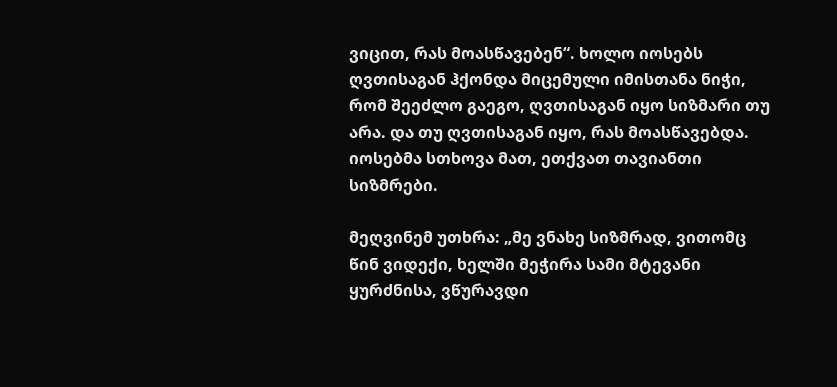ვიცით, რას მოასწავებენ“. ხოლო იოსებს ღვთისაგან ჰქონდა მიცემული იმისთანა ნიჭი, რომ შეეძლო გაეგო, ღვთისაგან იყო სიზმარი თუ არა. და თუ ღვთისაგან იყო, რას მოასწავებდა. იოსებმა სთხოვა მათ, ეთქვათ თავიანთი სიზმრები.

მეღვინემ უთხრა: „მე ვნახე სიზმრად, ვითომც წინ ვიდექი, ხელში მეჭირა სამი მტევანი ყურძნისა, ვწურავდი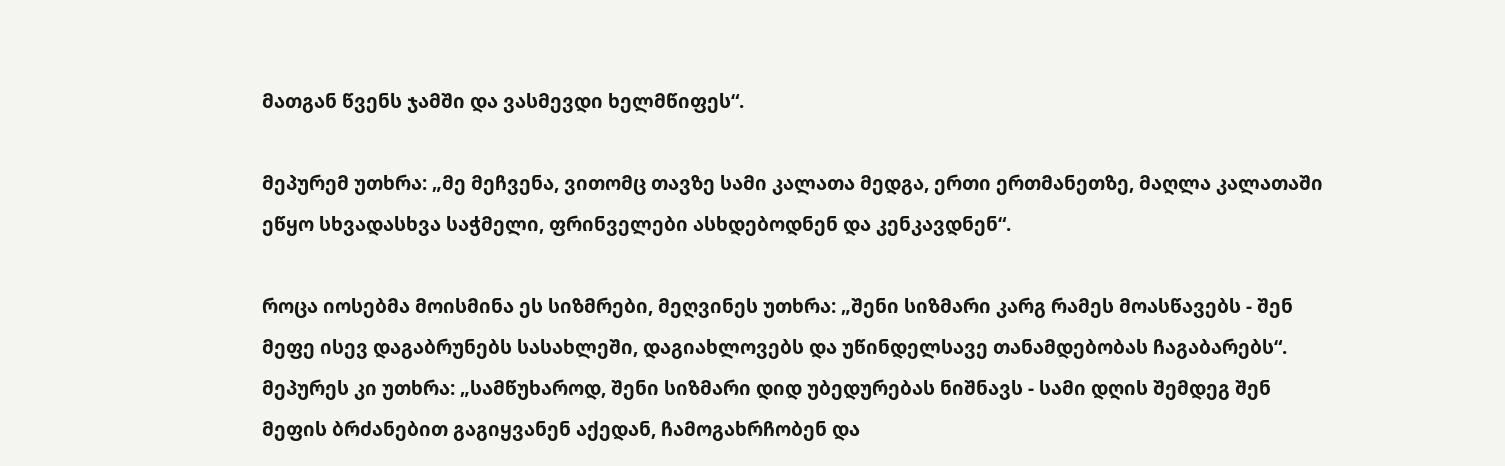მათგან წვენს ჯამში და ვასმევდი ხელმწიფეს“.

მეპურემ უთხრა: „მე მეჩვენა, ვითომც თავზე სამი კალათა მედგა, ერთი ერთმანეთზე, მაღლა კალათაში ეწყო სხვადასხვა საჭმელი, ფრინველები ასხდებოდნენ და კენკავდნენ“.

როცა იოსებმა მოისმინა ეს სიზმრები, მეღვინეს უთხრა: „შენი სიზმარი კარგ რამეს მოასწავებს - შენ მეფე ისევ დაგაბრუნებს სასახლეში, დაგიახლოვებს და უწინდელსავე თანამდებობას ჩაგაბარებს“. მეპურეს კი უთხრა: „სამწუხაროდ, შენი სიზმარი დიდ უბედურებას ნიშნავს - სამი დღის შემდეგ შენ მეფის ბრძანებით გაგიყვანენ აქედან, ჩამოგახრჩობენ და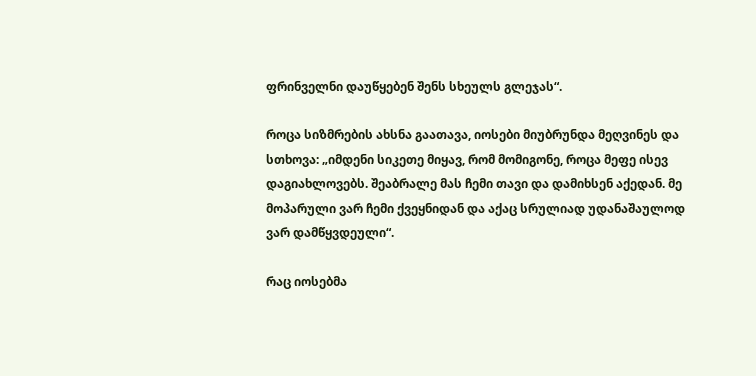ფრინველნი დაუწყებენ შენს სხეულს გლეჯას“.

როცა სიზმრების ახსნა გაათავა, იოსები მიუბრუნდა მეღვინეს და სთხოვა: „იმდენი სიკეთე მიყავ, რომ მომიგონე, როცა მეფე ისევ დაგიახლოვებს. შეაბრალე მას ჩემი თავი და დამიხსენ აქედან. მე მოპარული ვარ ჩემი ქვეყნიდან და აქაც სრულიად უდანაშაულოდ ვარ დამწყვდეული“.

რაც იოსებმა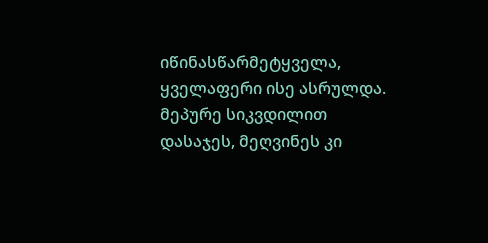იწინასწარმეტყველა, ყველაფერი ისე ასრულდა. მეპურე სიკვდილით დასაჯეს, მეღვინეს კი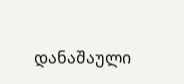დანაშაული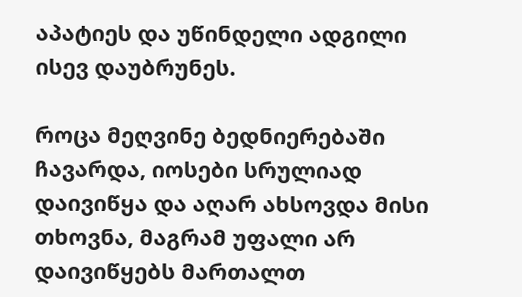აპატიეს და უწინდელი ადგილი ისევ დაუბრუნეს.

როცა მეღვინე ბედნიერებაში ჩავარდა, იოსები სრულიად დაივიწყა და აღარ ახსოვდა მისი თხოვნა, მაგრამ უფალი არ დაივიწყებს მართალთ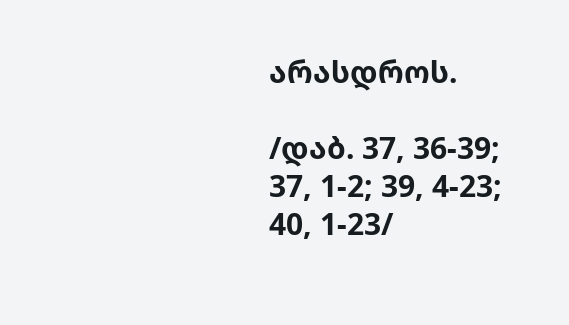არასდროს.

/დაბ. 37, 36-39; 37, 1-2; 39, 4-23; 40, 1-23/